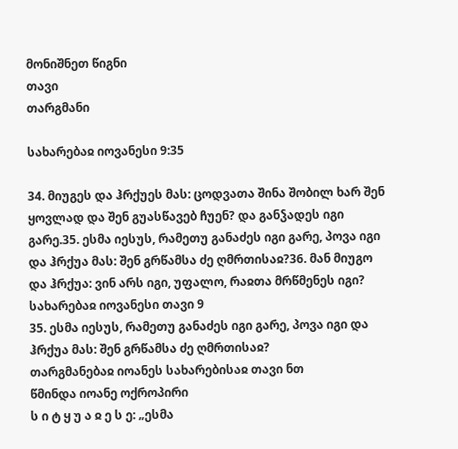მონიშნეთ წიგნი
თავი
თარგმანი

სახარებაჲ იოვანესი 9:35

34. მიუგეს და ჰრქუეს მას: ცოდვათა შინა შობილ ხარ შენ ყოვლად და შენ გუასწავებ ჩუენ? და განჴადეს იგი გარე.35. ესმა იესუს, რამეთუ განაძეს იგი გარე, პოვა იგი და ჰრქუა მას: შენ გრწამსა ძე ღმრთისაჲ?36. მან მიუგო და ჰრქუა: ვინ არს იგი, უფალო, რაჲთა მრწმენეს იგი?
სახარებაჲ იოვანესი თავი 9
35. ესმა იესუს, რამეთუ განაძეს იგი გარე, პოვა იგი და ჰრქუა მას: შენ გრწამსა ძე ღმრთისაჲ?
თარგმანებაჲ იოანეს სახარებისაჲ თავი ნთ
წმინდა იოანე ოქროპირი
ს ი ტ ყ უ ა ჲ ე ს ე: „ესმა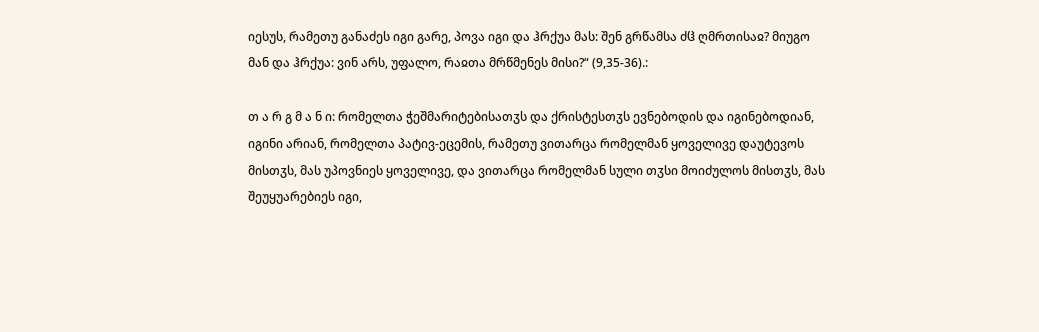იესუს, რამეთუ განაძეს იგი გარე, პოვა იგი და ჰრქუა მას: შენ გრწამსა ძჱ ღმრთისაჲ? მიუგო მან და ჰრქუა: ვინ არს, უფალო, რაჲთა მრწმენეს მისი?“ (9,35-36).:

თ ა რ გ მ ა ნ ი: რომელთა ჭეშმარიტებისათჳს და ქრისტესთჳს ევნებოდის და იგინებოდიან, იგინი არიან, რომელთა პატივ-ეცემის, რამეთუ ვითარცა რომელმან ყოველივე დაუტევოს მისთჳს, მას უპოვნიეს ყოველივე, და ვითარცა რომელმან სული თჳსი მოიძულოს მისთჳს, მას შეუყუარებიეს იგი,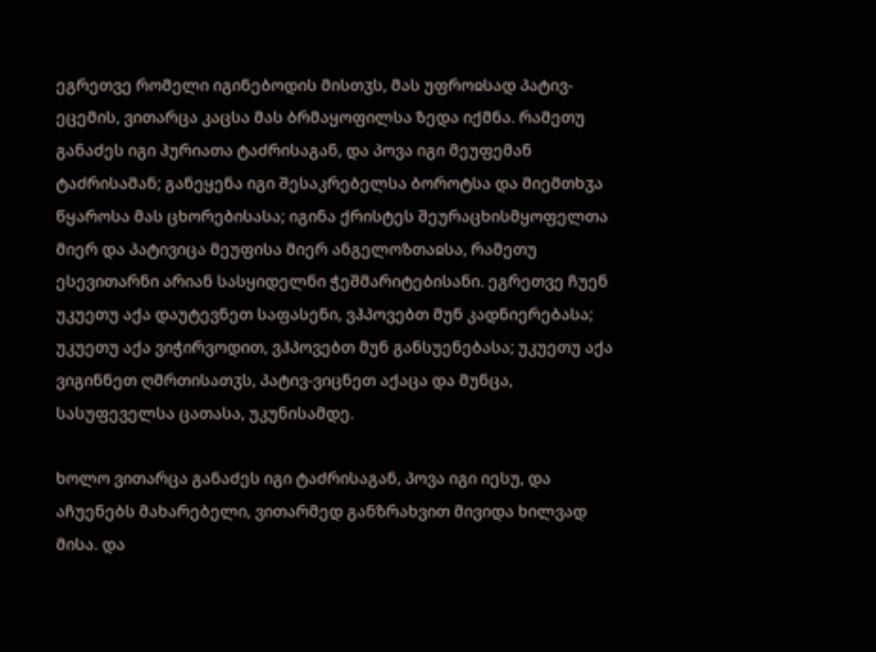ეგრეთვე რომელი იგინებოდის მისთჳს, მას უფროჲსად პატივ-ეცემის, ვითარცა კაცსა მას ბრმაყოფილსა ზედა იქმნა. რამეთუ განაძეს იგი ჰურიათა ტაძრისაგან, და პოვა იგი მეუფემან ტაძრისამან; განეყენა იგი შესაკრებელსა ბოროტსა და მიემთხჳა წყაროსა მას ცხორებისასა; იგინა ქრისტეს შეურაცხისმყოფელთა მიერ და პატივიცა მეუფისა მიერ ანგელოზთაჲსა, რამეთუ ესევითარნი არიან სასყიდელნი ჭეშმარიტებისანი. ეგრეთვე ჩუენ უკუეთუ აქა დაუტევნეთ საფასენი, ვჰპოვებთ მუნ კადნიერებასა; უკუეთუ აქა ვიჭირვოდით, ვჰპოვებთ მუნ განსუენებასა; უკუეთუ აქა ვიგინნეთ ღმრთისათჳს, პატივ-ვიცნეთ აქაცა და მუნცა, სასუფეველსა ცათასა, უკუნისამდე.

ხოლო ვითარცა განაძეს იგი ტაძრისაგან, პოვა იგი იესუ, და აჩუენებს მახარებელი, ვითარმედ განზრახვით მივიდა ხილვად მისა. და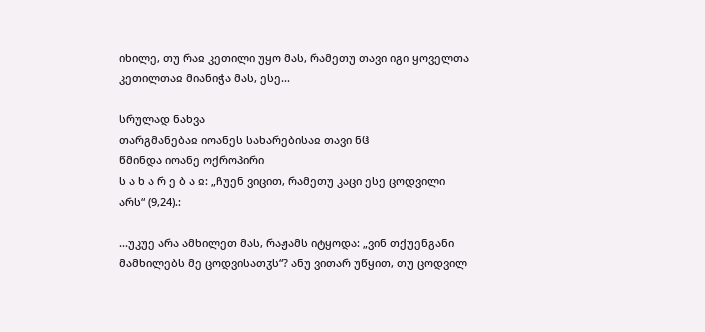იხილე, თუ რაჲ კეთილი უყო მას, რამეთუ თავი იგი ყოველთა კეთილთაჲ მიანიჭა მას, ესე...

სრულად ნახვა
თარგმანებაჲ იოანეს სახარებისაჲ თავი ნჱ
წმინდა იოანე ოქროპირი
ს ა ხ ა რ ე ბ ა ჲ: „ჩუენ ვიცით, რამეთუ კაცი ესე ცოდვილი არს“ (9,24).:

...უკუე არა ამხილეთ მას, რაჟამს იტყოდა: „ვინ თქუენგანი მამხილებს მე ცოდვისათჳს“? ანუ ვითარ უწყით, თუ ცოდვილ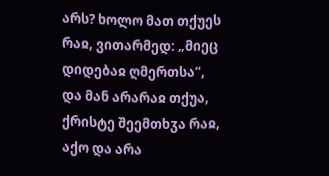არს? ხოლო მათ თქუეს რაჲ, ვითარმედ: „მიეც დიდებაჲ ღმერთსა“, და მან არარაჲ თქუა, ქრისტე შეემთხჳა რაჲ, აქო და არა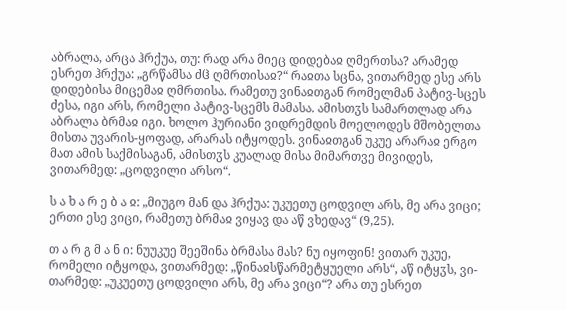აბრალა, არცა ჰრქუა, თუ: რად არა მიეც დიდებაჲ ღმერთსა? არამედ ესრეთ ჰრქუა: „გრწამსა ძჱ ღმრთისაჲ?“ რაჲთა სცნა, ვითარმედ ესე არს დიდებისა მიცემაჲ ღმრთისა. რამეთუ ვინაჲთგან რომელმან პატივ-სცეს ძესა, იგი არს, რომელი პატივ-სცემს მამასა. ამისთჳს სამართლად არა აბრალა ბრმაჲ იგი. ხოლო ჰურიანი ვიდრემდის მოელოდეს მშობელთა მისთა უვარის-ყოფად, არარას იტყოდეს. ვინაჲთგან უკუე არარაჲ ერგო მათ ამის საქმისაგან, ამისთჳს კუალად მისა მიმართვე მივიდეს, ვითარმედ: „ცოდვილი არსო“.

ს ა ხ ა რ ე ბ ა ჲ: „მიუგო მან და ჰრქუა: უკუეთუ ცოდვილ არს, მე არა ვიცი; ერთი ესე ვიცი, რამეთუ ბრმაჲ ვიყავ და აწ ვხედავ“ (9,25).

თ ა რ გ მ ა ნ ი: ნუუკუე შეეშინა ბრმასა მას? ნუ იყოფინ! ვითარ უკუე, რომელი იტყოდა, ვითარმედ: „წინაჲსწარმეტყუელი არს“, აწ იტყჳს, ვი-თარმედ: „უკუეთუ ცოდვილი არს, მე არა ვიცი“? არა თუ ესრეთ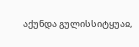აქუნდა გულისსიტყუაჲ,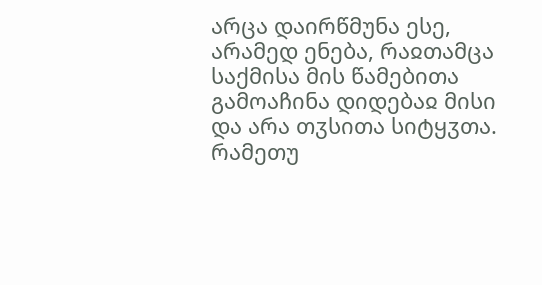არცა დაირწმუნა ესე, არამედ ენება, რაჲთამცა საქმისა მის წამებითა გამოაჩინა დიდებაჲ მისი და არა თჳსითა სიტყჳთა. რამეთუ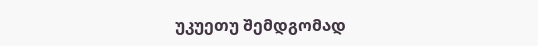უკუეთუ შემდგომად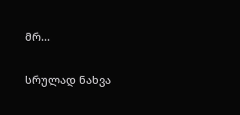მრ...

სრულად ნახვა